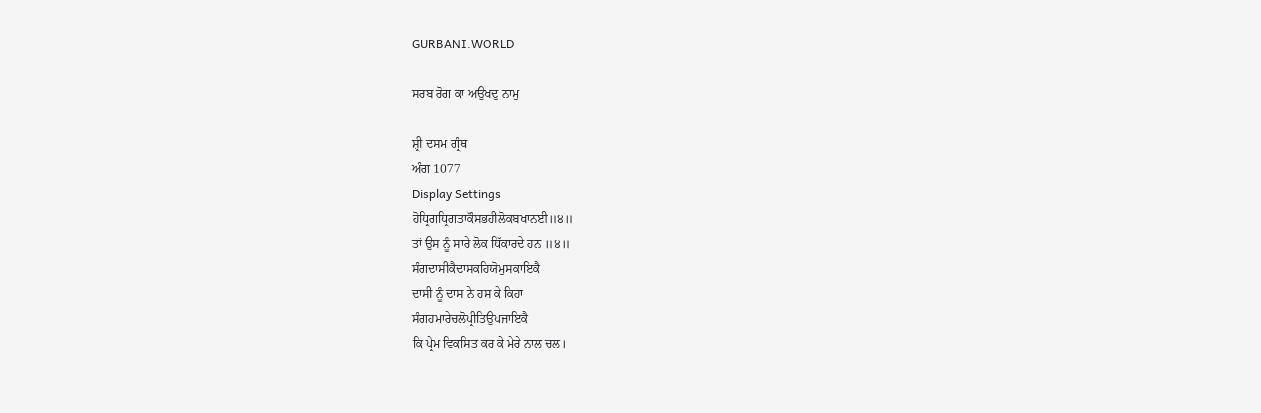GURBANI.WORLD

ਸਰਬ ਰੋਗ ਕਾ ਅਉਖਦੁ ਨਾਮੁ

ਸ਼੍ਰੀ ਦਸਮ ਗ੍ਰੰਥ
ਅੰਗ 1077
Display Settings
ਹੋਧ੍ਰਿਗਧ੍ਰਿਗਤਾਕੌਸਭਹੀਲੋਕਬਖਾਨਈ॥੪॥
ਤਾਂ ਉਸ ਨੂੰ ਸਾਰੇ ਲੋਕ ਧਿੱਕਾਰਦੇ ਹਨ ॥੪॥
ਸੰਗਦਾਸੀਕੈਦਾਸਕਹਿਯੋਮੁਸਕਾਇਕੈ
ਦਾਸੀ ਨੂੰ ਦਾਸ ਨੇ ਹਸ ਕੇ ਕਿਹਾ
ਸੰਗਹਮਾਰੇਚਲੋਪ੍ਰੀਤਿਉਪਜਾਇਕੈ
ਕਿ ਪ੍ਰੇਮ ਵਿਕਸਿਤ ਕਰ ਕੇ ਮੇਰੇ ਨਾਲ ਚਲ।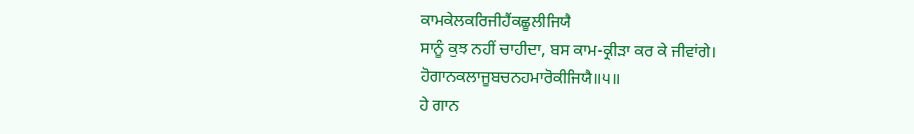ਕਾਮਕੇਲਕਰਿਜੀਹੈਂਕਛੂਲੀਜਿਯੈ
ਸਾਨੂੰ ਕੁਝ ਨਹੀਂ ਚਾਹੀਦਾ, ਬਸ ਕਾਮ-ਕ੍ਰੀੜਾ ਕਰ ਕੇ ਜੀਵਾਂਗੇ।
ਹੋਗਾਨਕਲਾਜੂਬਚਨਹਮਾਰੋਕੀਜਿਯੈ॥੫॥
ਹੇ ਗਾਨ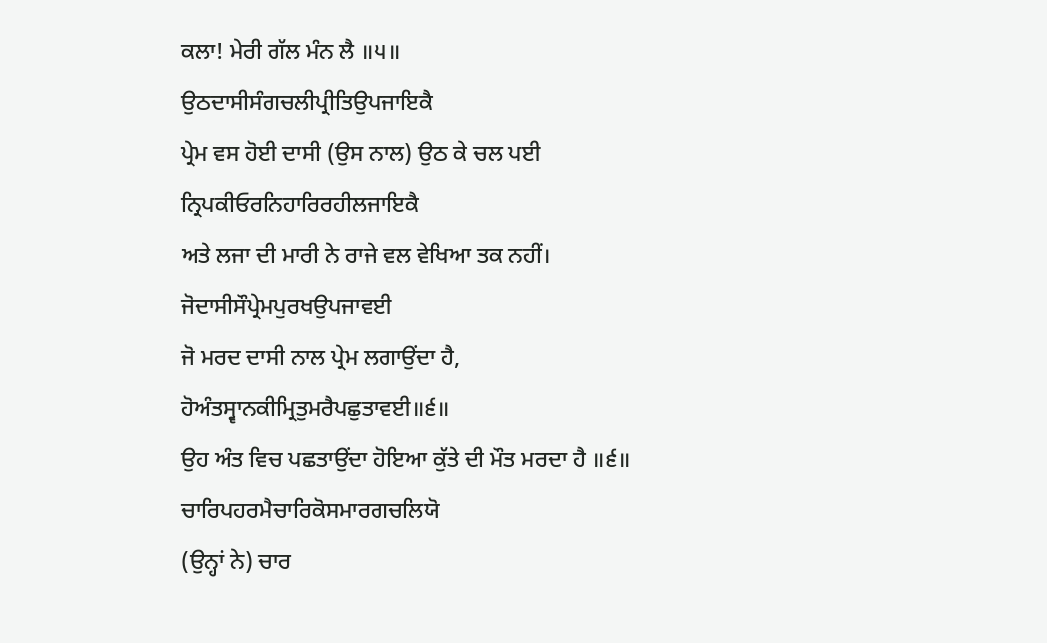ਕਲਾ! ਮੇਰੀ ਗੱਲ ਮੰਨ ਲੈ ॥੫॥
ਉਠਦਾਸੀਸੰਗਚਲੀਪ੍ਰੀਤਿਉਪਜਾਇਕੈ
ਪ੍ਰੇਮ ਵਸ ਹੋਈ ਦਾਸੀ (ਉਸ ਨਾਲ) ਉਠ ਕੇ ਚਲ ਪਈ
ਨ੍ਰਿਪਕੀਓਰਨਿਹਾਰਿਰਹੀਲਜਾਇਕੈ
ਅਤੇ ਲਜਾ ਦੀ ਮਾਰੀ ਨੇ ਰਾਜੇ ਵਲ ਵੇਖਿਆ ਤਕ ਨਹੀਂ।
ਜੋਦਾਸੀਸੌਪ੍ਰੇਮਪੁਰਖਉਪਜਾਵਈ
ਜੋ ਮਰਦ ਦਾਸੀ ਨਾਲ ਪ੍ਰੇਮ ਲਗਾਉਂਦਾ ਹੈ,
ਹੋਅੰਤਸ੍ਵਾਨਕੀਮ੍ਰਿਤੁਮਰੈਪਛੁਤਾਵਈ॥੬॥
ਉਹ ਅੰਤ ਵਿਚ ਪਛਤਾਉਂਦਾ ਹੋਇਆ ਕੁੱਤੇ ਦੀ ਮੌਤ ਮਰਦਾ ਹੈ ॥੬॥
ਚਾਰਿਪਹਰਮੈਚਾਰਿਕੋਸਮਾਰਗਚਲਿਯੋ
(ਉਨ੍ਹਾਂ ਨੇ) ਚਾਰ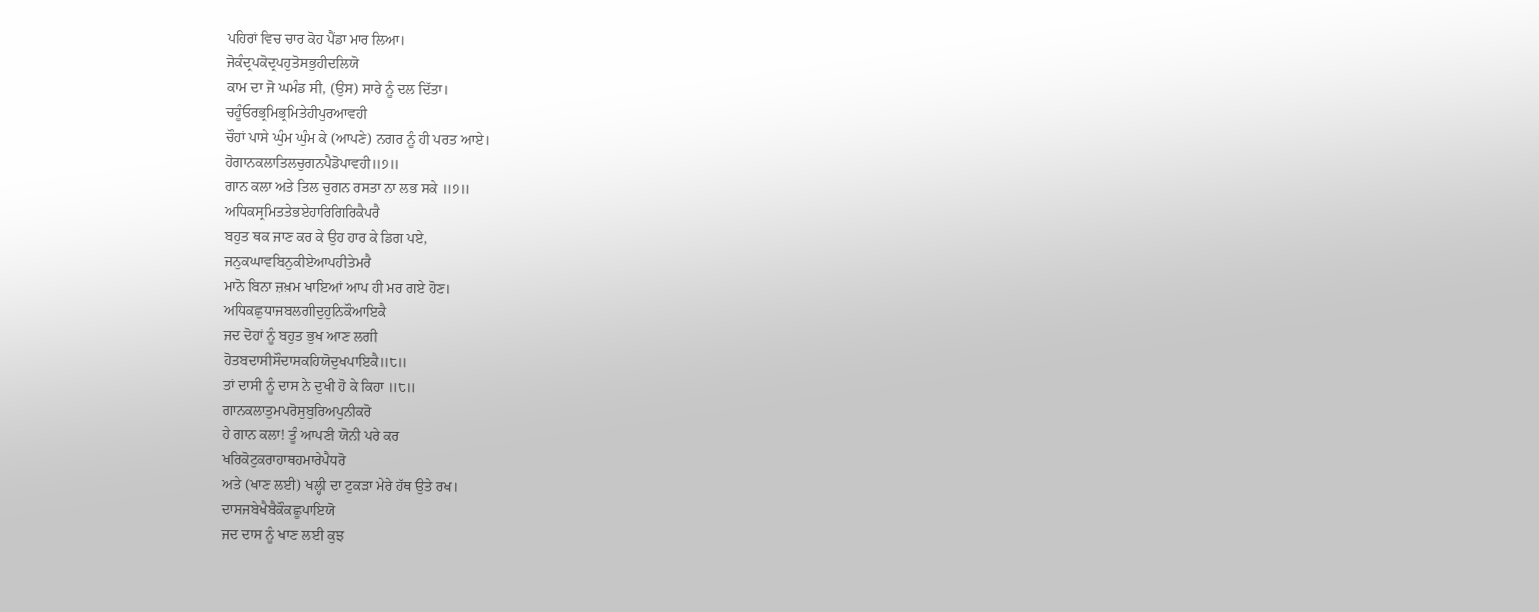ਪਹਿਰਾਂ ਵਿਚ ਚਾਰ ਕੋਹ ਪੈਂਡਾ ਮਾਰ ਲਿਆ।
ਜੋਕੰਦ੍ਰਪਕੋਦ੍ਰਪਹੁਤੋਸਭੁਹੀਦਲਿਯੋ
ਕਾਮ ਦਾ ਜੋ ਘਮੰਡ ਸੀ, (ਉਸ) ਸਾਰੇ ਨੂੰ ਦਲ ਦਿੱਤਾ।
ਚਹੂੰਓਰਭ੍ਰਮਿਭ੍ਰਮਿਤੇਹੀਪੁਰਆਵਹੀ
ਚੌਹਾਂ ਪਾਸੇ ਘੁੰਮ ਘੁੰਮ ਕੇ (ਆਪਣੇ) ਨਗਰ ਨੂੰ ਹੀ ਪਰਤ ਆਏ।
ਹੋਗਾਨਕਲਾਤਿਲਚੁਗਨਪੈਡੋਪਾਵਹੀ॥੭॥
ਗਾਨ ਕਲਾ ਅਤੇ ਤਿਲ ਚੁਗਨ ਰਸਤਾ ਨਾ ਲਭ ਸਕੇ ॥੭॥
ਅਧਿਕਸ੍ਰਮਿਤਤੇਭਏਹਾਰਿਗਿਰਿਕੈਪਰੈ
ਬਹੁਤ ਥਕ ਜਾਣ ਕਰ ਕੇ ਉਹ ਹਾਰ ਕੇ ਡਿਗ ਪਏ,
ਜਨੁਕਘਾਵਬਿਨੁਕੀਏਆਪਹੀਤੇਮਰੈ
ਮਾਨੋ ਬਿਨਾ ਜ਼ਖ਼ਮ ਖਾਇਆਂ ਆਪ ਹੀ ਮਰ ਗਏ ਹੋਣ।
ਅਧਿਕਛੁਧਾਜਬਲਗੀਦੁਹੁਨਿਕੌਆਇਕੈ
ਜਦ ਦੋਹਾਂ ਨੂੰ ਬਹੁਤ ਭੁਖ ਆਣ ਲਗੀ
ਹੋਤਬਦਾਸੀਸੌਦਾਸਕਹਿਯੋਦੁਖਪਾਇਕੈ॥੮॥
ਤਾਂ ਦਾਸੀ ਨੂੰ ਦਾਸ ਨੇ ਦੁਖੀ ਹੋ ਕੇ ਕਿਹਾ ॥੮॥
ਗਾਨਕਲਾਤੁਮਪਰੋਸੁਬੁਰਿਅਪੁਨੀਕਰੋ
ਹੇ ਗਾਨ ਕਲਾ! ਤੂੰ ਆਪਣੀ ਯੋਨੀ ਪਰੇ ਕਰ
ਖਰਿਕੋਟੁਕਰਾਹਾਥਹਮਾਰੇਪੈਧਰੋ
ਅਤੇ (ਖਾਣ ਲਈ) ਖਲ੍ਹੀ ਦਾ ਟੁਕੜਾ ਮੇਰੇ ਹੱਥ ਉਤੇ ਰਖ।
ਦਾਸਜਬੇਖੈਬੈਕੌਕਛੂਪਾਇਯੋ
ਜਦ ਦਾਸ ਨੂੰ ਖਾਣ ਲਈ ਕੁਝ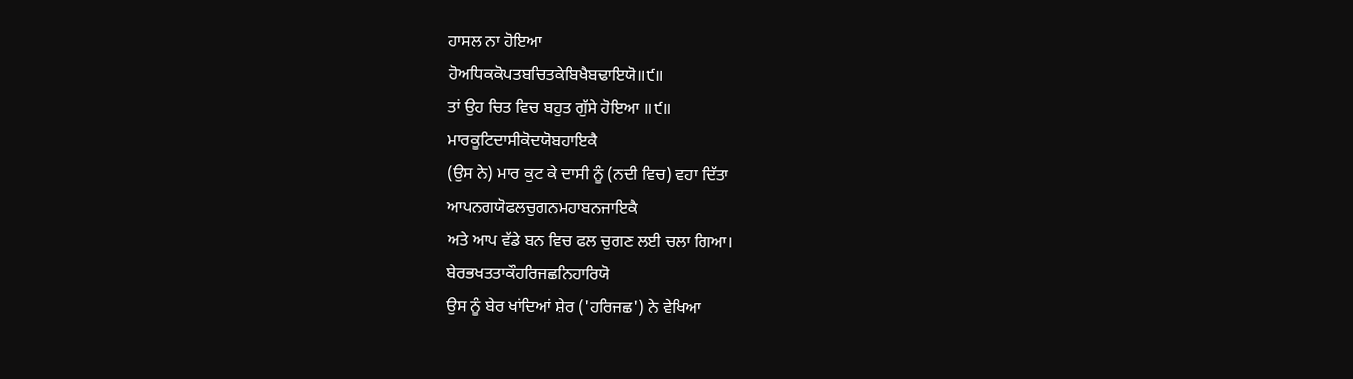ਹਾਸਲ ਨਾ ਹੋਇਆ
ਹੋਅਧਿਕਕੋਪਤਬਚਿਤਕੇਬਿਖੈਬਢਾਇਯੋ॥੯॥
ਤਾਂ ਉਹ ਚਿਤ ਵਿਚ ਬਹੁਤ ਗੁੱਸੇ ਹੋਇਆ ॥੯॥
ਮਾਰਕੂਟਿਦਾਸੀਕੋਦਯੋਬਹਾਇਕੈ
(ਉਸ ਨੇ) ਮਾਰ ਕੁਟ ਕੇ ਦਾਸੀ ਨੂੰ (ਨਦੀ ਵਿਚ) ਵਹਾ ਦਿੱਤਾ
ਆਪਨਗਯੋਫਲਚੁਗਨਮਹਾਬਨਜਾਇਕੈ
ਅਤੇ ਆਪ ਵੱਡੇ ਬਨ ਵਿਚ ਫਲ ਚੁਗਣ ਲਈ ਚਲਾ ਗਿਆ।
ਬੇਰਭਖਤਤਾਕੌਹਰਿਜਛਨਿਹਾਰਿਯੋ
ਉਸ ਨੂੰ ਬੇਰ ਖਾਂਦਿਆਂ ਸ਼ੇਰ ('ਹਰਿਜਛ') ਨੇ ਵੇਖਿਆ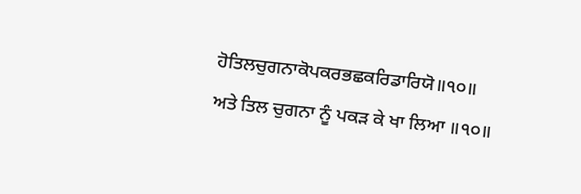ਹੋਤਿਲਚੁਗਨਾਕੋਪਕਰਭਛਕਰਿਡਾਰਿਯੋ॥੧੦॥
ਅਤੇ ਤਿਲ ਚੁਗਨਾ ਨੂੰ ਪਕੜ ਕੇ ਖਾ ਲਿਆ ॥੧੦॥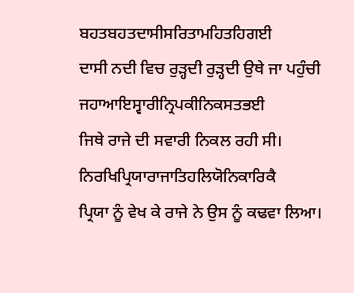ਬਹਤਬਹਤਦਾਸੀਸਰਿਤਾਮਹਿਤਹਿਗਈ
ਦਾਸੀ ਨਦੀ ਵਿਚ ਰੁੜ੍ਹਦੀ ਰੁੜ੍ਹਦੀ ਉਥੇ ਜਾ ਪਹੁੰਚੀ
ਜਹਾਆਇਸ੍ਵਾਰੀਨ੍ਰਿਪਕੀਨਿਕਸਤਭਈ
ਜਿਥੇ ਰਾਜੇ ਦੀ ਸਵਾਰੀ ਨਿਕਲ ਰਹੀ ਸੀ।
ਨਿਰਖਿਪ੍ਰਿਯਾਰਾਜਾਤਿਹਲਿਯੋਨਿਕਾਰਿਕੈ
ਪ੍ਰਿਯਾ ਨੂੰ ਵੇਖ ਕੇ ਰਾਜੇ ਨੇ ਉਸ ਨੂੰ ਕਢਵਾ ਲਿਆ।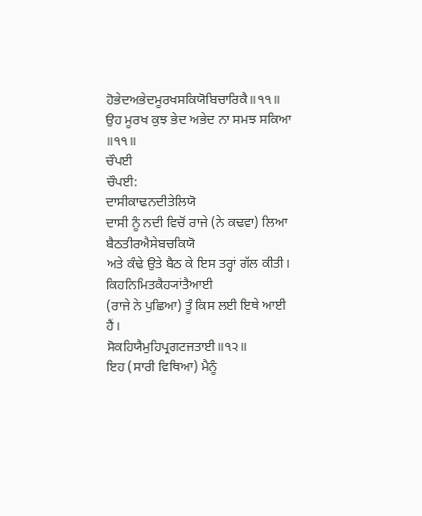ਹੋਭੇਦਅਭੇਦਮੂਰਖਸਕਿਯੋਬਿਚਾਰਿਕੈ॥੧੧॥
ਉਹ ਮੂਰਖ ਕੁਝ ਭੇਦ ਅਭੇਦ ਨਾ ਸਮਝ ਸਕਿਆ ॥੧੧॥
ਚੌਪਈ
ਚੌਪਈ:
ਦਾਸੀਕਾਢਨਦੀਤੇਲਿਯੋ
ਦਾਸੀ ਨੂੰ ਨਦੀ ਵਿਚੋਂ ਰਾਜੇ (ਨੇ ਕਢਵਾ) ਲਿਆ
ਬੈਠਤੀਰਐਸੇਬਚਕਿਯੋ
ਅਤੇ ਕੰਢੇ ਉਤੇ ਬੈਠ ਕੇ ਇਸ ਤਰ੍ਹਾਂ ਗੱਲ ਕੀਤੀ।
ਕਿਹਨਿਮਿਤਕੈਹ੍ਯਾਂਤੈਆਈ
(ਰਾਜੇ ਨੇ ਪੁਛਿਆ) ਤੂੰ ਕਿਸ ਲਈ ਇਥੇ ਆਈ ਹੈਂ।
ਸੋਕਹਿਯੈਮੁਹਿਪ੍ਰਗਟਜਤਾਈ॥੧੨॥
ਇਹ (ਸਾਰੀ ਵਿਥਿਆ) ਮੈਨੂੰ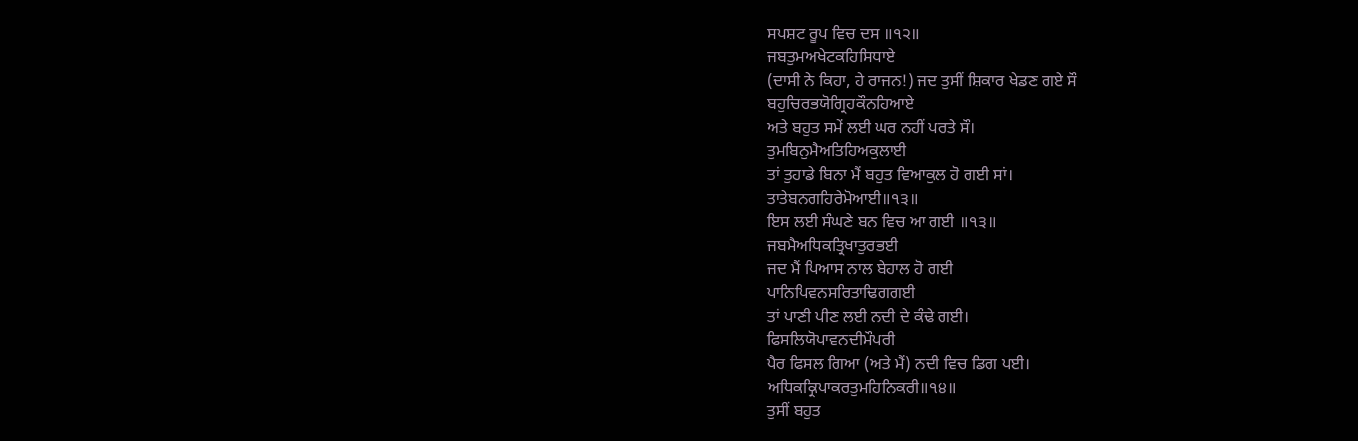ਸਪਸ਼ਟ ਰੂਪ ਵਿਚ ਦਸ ॥੧੨॥
ਜਬਤੁਮਅਖੇਟਕਹਿਸਿਧਾਏ
(ਦਾਸੀ ਨੇ ਕਿਹਾ, ਹੇ ਰਾਜਨ!) ਜਦ ਤੁਸੀਂ ਸ਼ਿਕਾਰ ਖੇਡਣ ਗਏ ਸੌ
ਬਹੁਚਿਰਭਯੋਗ੍ਰਿਹਕੌਨਹਿਆਏ
ਅਤੇ ਬਹੁਤ ਸਮੇਂ ਲਈ ਘਰ ਨਹੀਂ ਪਰਤੇ ਸੌ।
ਤੁਮਬਿਨੁਮੈਅਤਿਹਿਅਕੁਲਾਈ
ਤਾਂ ਤੁਹਾਡੇ ਬਿਨਾ ਮੈਂ ਬਹੁਤ ਵਿਆਕੁਲ ਹੋ ਗਈ ਸਾਂ।
ਤਾਤੇਬਨਗਹਿਰੇਮੋਆਈ॥੧੩॥
ਇਸ ਲਈ ਸੰਘਣੇ ਬਨ ਵਿਚ ਆ ਗਈ ॥੧੩॥
ਜਬਮੈਅਧਿਕਤ੍ਰਿਖਾਤੁਰਭਈ
ਜਦ ਮੈਂ ਪਿਆਸ ਨਾਲ ਬੇਹਾਲ ਹੋ ਗਈ
ਪਾਨਿਪਿਵਨਸਰਿਤਾਢਿਗਗਈ
ਤਾਂ ਪਾਣੀ ਪੀਣ ਲਈ ਨਦੀ ਦੇ ਕੰਢੇ ਗਈ।
ਫਿਸਲਿਯੋਪਾਵਨਦੀਮੌਪਰੀ
ਪੈਰ ਫਿਸਲ ਗਿਆ (ਅਤੇ ਮੈਂ) ਨਦੀ ਵਿਚ ਡਿਗ ਪਈ।
ਅਧਿਕਕ੍ਰਿਪਾਕਰਤੁਮਹਿਨਿਕਰੀ॥੧੪॥
ਤੁਸੀਂ ਬਹੁਤ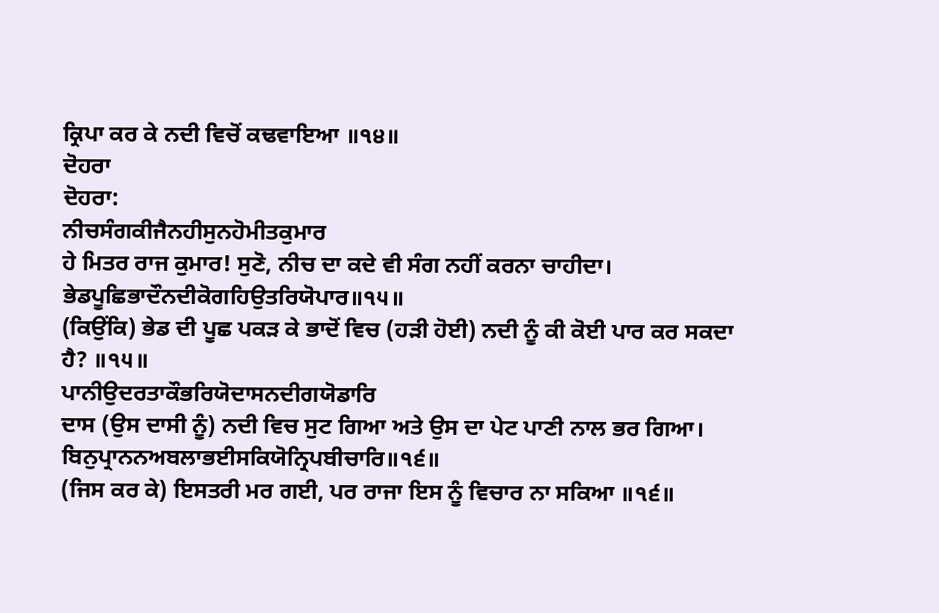ਕ੍ਰਿਪਾ ਕਰ ਕੇ ਨਦੀ ਵਿਚੋਂ ਕਢਵਾਇਆ ॥੧੪॥
ਦੋਹਰਾ
ਦੋਹਰਾ:
ਨੀਚਸੰਗਕੀਜੈਨਹੀਸੁਨਹੋਮੀਤਕੁਮਾਰ
ਹੇ ਮਿਤਰ ਰਾਜ ਕੁਮਾਰ! ਸੁਣੋ, ਨੀਚ ਦਾ ਕਦੇ ਵੀ ਸੰਗ ਨਹੀਂ ਕਰਨਾ ਚਾਹੀਦਾ।
ਭੇਡਪੂਛਿਭਾਦੌਨਦੀਕੋਗਹਿਉਤਰਿਯੋਪਾਰ॥੧੫॥
(ਕਿਉਂਕਿ) ਭੇਡ ਦੀ ਪੂਛ ਪਕੜ ਕੇ ਭਾਦੋਂ ਵਿਚ (ਹੜੀ ਹੋਈ) ਨਦੀ ਨੂੰ ਕੀ ਕੋਈ ਪਾਰ ਕਰ ਸਕਦਾ ਹੈ? ॥੧੫॥
ਪਾਨੀਉਦਰਤਾਕੌਭਰਿਯੋਦਾਸਨਦੀਗਯੋਡਾਰਿ
ਦਾਸ (ਉਸ ਦਾਸੀ ਨੂੰ) ਨਦੀ ਵਿਚ ਸੁਟ ਗਿਆ ਅਤੇ ਉਸ ਦਾ ਪੇਟ ਪਾਣੀ ਨਾਲ ਭਰ ਗਿਆ।
ਬਿਨੁਪ੍ਰਾਨਨਅਬਲਾਭਈਸਕਿਯੋਨ੍ਰਿਪਬੀਚਾਰਿ॥੧੬॥
(ਜਿਸ ਕਰ ਕੇ) ਇਸਤਰੀ ਮਰ ਗਈ, ਪਰ ਰਾਜਾ ਇਸ ਨੂੰ ਵਿਚਾਰ ਨਾ ਸਕਿਆ ॥੧੬॥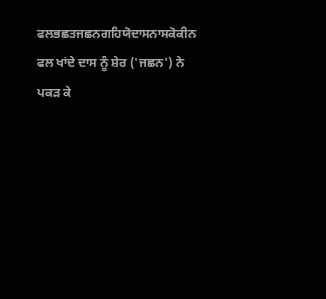ਫਲਭਛਤਜਛਨਗਹਿਯੋਦਾਸਨਾਸਕੋਕੀਨ
ਫਲ ਖਾਂਦੇ ਦਾਸ ਨੂੰ ਸ਼ੇਰ ('ਜਛਨ') ਨੇ ਪਕੜ ਕੇ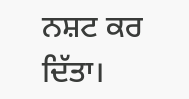ਨਸ਼ਟ ਕਰ ਦਿੱਤਾ।